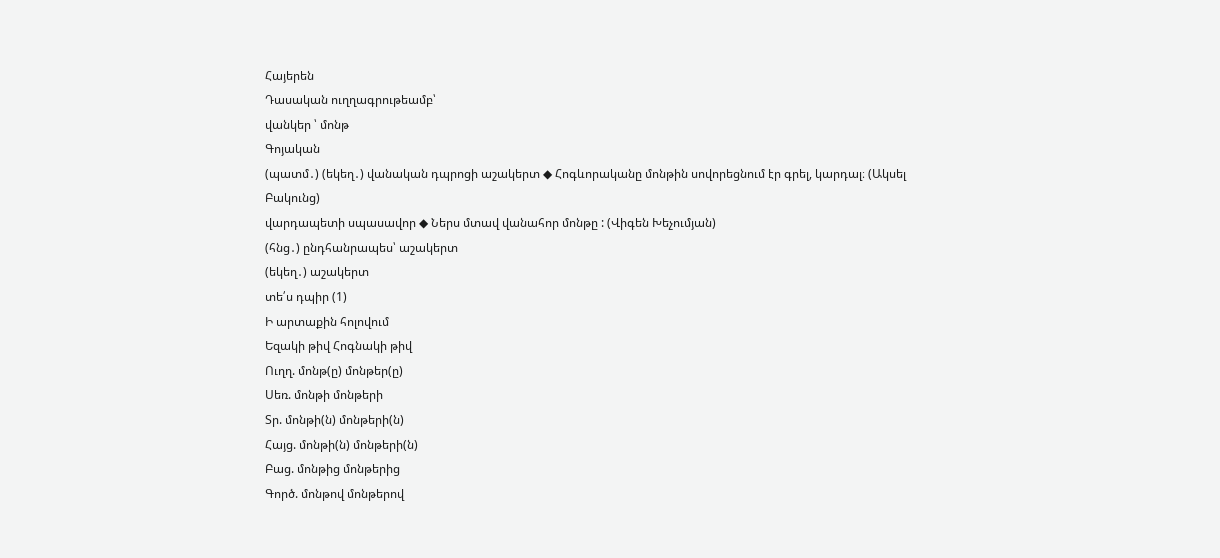Հայերեն
Դասական ուղղագրութեամբ՝
վանկեր ՝ մոնթ
Գոյական
(պատմ․) (եկեղ․) վանական դպրոցի աշակերտ ◆ Հոգևորականը մոնթին սովորեցնում էր գրել, կարդալ։ (Ակսել Բակունց)
վարդապետի սպասավոր ◆ Ներս մտավ վանահոր մոնթը : (Վիգեն Խեչումյան)
(հնց․) ընդհանրապես՝ աշակերտ
(եկեղ․) աշակերտ
տե՛ս դպիր (1)
Ի արտաքին հոլովում
Եզակի թիվ Հոգնակի թիվ
Ուղղ. մոնթ(ը) մոնթեր(ը)
Սեռ. մոնթի մոնթերի
Տր. մոնթի(ն) մոնթերի(ն)
Հայց. մոնթի(ն) մոնթերի(ն)
Բաց. մոնթից մոնթերից
Գործ. մոնթով մոնթերով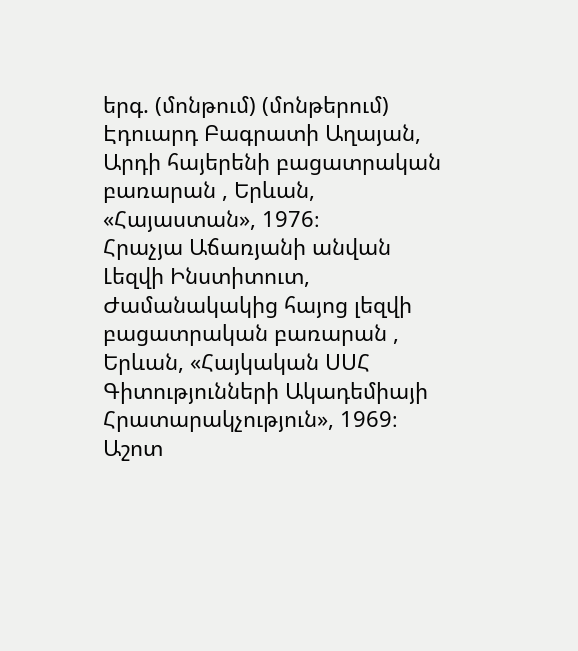երգ. (մոնթում) (մոնթերում)
Էդուարդ Բագրատի Աղայան, Արդի հայերենի բացատրական բառարան , Երևան, «Հայաստան», 1976։
Հրաչյա Աճառյանի անվան Լեզվի Ինստիտուտ, Ժամանակակից հայոց լեզվի բացատրական բառարան , Երևան, «Հայկական ՍՍՀ Գիտությունների Ակադեմիայի Հրատարակչություն», 1969։
Աշոտ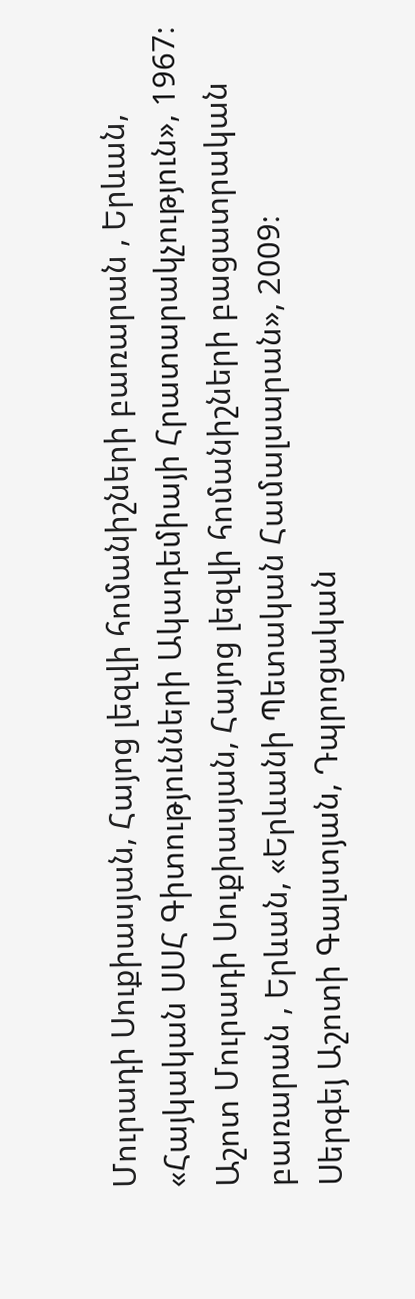Մուրադի Սուքիասյան, Հայոց լեզվի հոմանիշների բառարան , Երևան, «Հայկական ՍՍՀ Գիտությունների Ակադեմիայի Հրատարակչություն», 1967։
Աշոտ Մուրադի Սուքիասյան, Հայոց լեզվի հոմանիշների բացատրական բառարան , Երևան, «Երևանի Պետական Համալսարան», 2009։
Սերգեյ Աշոտի Գալստյան, Դպրոցական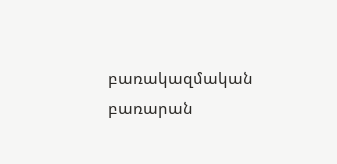բառակազմական բառարան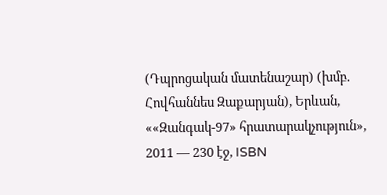(Դպրոցական մատենաշար) (խմբ. Հովհաննես Զաքարյան), Երևան, ««Զանգակ-97» հրատարակչություն», 2011 — 230 էջ, ISBN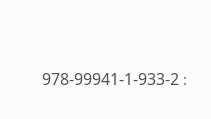978-99941-1-933-2 ։